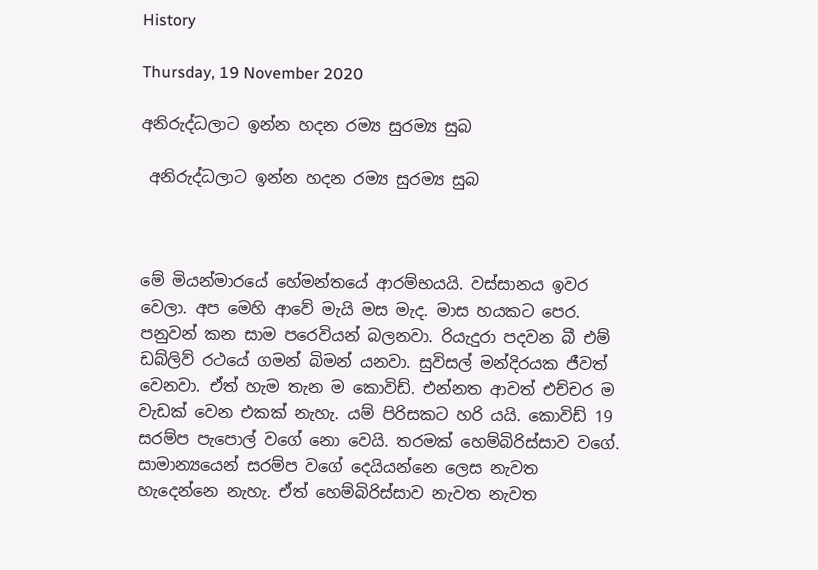History

Thursday, 19 November 2020

අනිරුද්ධලාට ඉන්න හදන රම්‍ය සුරම්‍ය සුබ

 අනිරුද්ධලාට ඉන්න හදන රම්‍ය සුරම්‍ය සුබ



මේ මියන්මාරයේ හේමන්තයේ ආරම්භයයි. වස්සානය ඉවර වෙලා. අප මෙහි ආවේ මැයි මස මැද. මාස හයකට පෙර. පනුවන් කන සාම පරෙවියන් බලනවා. රියැදුරා පදවන බී එම් ඩබ්ලිව් රථයේ ගමන් බිමන් යනවා. සුවිසල් මන්දිරයක ජීවත් වෙනවා. ඒත් හැම තැන ම කොවිඩ්. එන්නත ආවත් එච්චර ම වැඩක් වෙන එකක් නැහැ. යම් පිරිසකට හරි යයි. කොවිඩ් 19 සරම්ප පැපොල් වගේ නො වෙයි. තරමක් හෙම්බිරිස්සාව වගේ. සාමාන්‍යයෙන් සරම්ප වගේ දෙයියන්නෙ ලෙස නැවත හැදෙන්නෙ නැහැ. ඒත් හෙම්බිරිස්සාව නැවත නැවත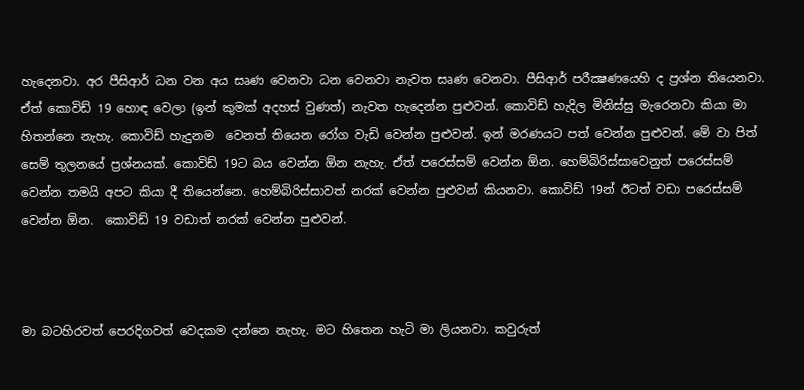හැදෙනවා. අර පීසිආර් ධන වන අය සෘණ වෙනවා ධන වෙනවා නැවත සෘණ වෙනවා. පීසිආර් පරීක්‍ෂණයෙහි ද ප්‍රශ්න තියෙනවා. ඒත් කොවිඩ් 19 හොඳ වෙලා (ඉන් කුමක් අදහස් වුණත්) නැවත හැදෙන්න පුළුවන්. කොවිඩ් හැදිල මිනිස්සු මැරෙනවා කියා මා හිතන්නෙ නැහැ. කොවිඩ් හැදුනම  වෙනත් තියෙන රෝග වැඩි වෙන්න පුළුවන්. ඉන් මරණයට පත් වෙන්න පුළුවන්. මේ වා පිත් සෙම් තුලනයේ ප්‍රශ්නයක්. කොවිඩ් 19ට බය වෙන්න ඕන නැහැ. ඒත් පරෙස්සම් වෙන්න ඕන. හෙම්බිරිස්සාවෙනුත් පරෙස්සම් වෙන්න තමයි අපට කියා දී තියෙන්නෙ. හෙම්බිරිස්සාවත් නරක් වෙන්න පුළුවන් කියනවා. කොවිඩ් 19න් ඊටත් වඩා පරෙස්සම් වෙන්න ඕන.  කොවිඩ් 19 වඩාත් නරක් වෙන්න පුළුවන්.



මා බටහිරවත් පෙරදිගවත් වෙදකම දන්නෙ නැහැ. මට හිතෙන හැටි මා ලියනවා. කවුරුත්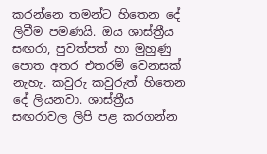කරන්නෙ තමන්ට හිතෙන දේ ලිවීම පමණයි. ඔය ශාස්ත්‍රීය සඟරා, පුවත්පත් හා මුහුණු පොත අතර එතරම් වෙනසක් නැහැ. කවුරු කවුරුත් හිතෙන දේ ලියනවා. ශාස්ත්‍රීය සඟරාවල ලිපි පළ කරගන්න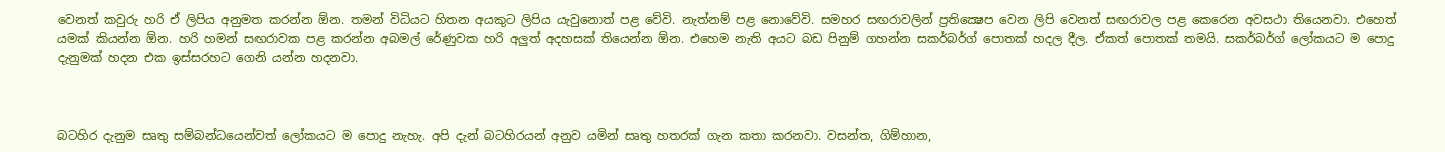වෙනත් කවුරු හරි ඒ ලිපිය අනුමත කරන්න ඕන. තමන් විධියට හිතන අයකුට ලිපිය යැවුනොත් පළ වේවි. නැත්නම් පළ නොවේවි. සමහර සඟරාවලින් ප්‍රතික්‍ෂෙප වෙන ලිපි වෙනත් සඟරාවල පළ කෙරෙන අවසථා තියෙනවා. එහෙත් යමක් කියන්න ඕන. හරි හමන් සඟරාවක පළ කරන්න අබමල් රේණුවක හරි අලුත් අදහසක් තියෙන්න ඕන. එහෙම නැති අයට බඩ පිනුම් ගහන්න සකර්බර්ග් පොතක් හදල දීල. ඒකත් පොතක් තමයි. සකර්බර්ග් ලෝකයට ම පොදු දැනුමක් හදන එක ඉස්සරහට ගෙනි යන්න හදනවා.



බටහිර දැනුම සෘතු සම්බන්ධයෙන්වත් ලෝකයට ම පොදු නැහැ. අපි දැන් බටහිරයන් අනුව යමින් සෘතු හතරක් ගැන කතා කරනවා. වසන්ත, ගිම්හාන,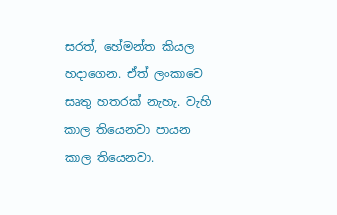සරත්, හේමන්ත කියල හදාගෙන. ඒත් ලංකාවෙ සෘතු හතරක් නැහැ. වැහි කාල තියෙනවා පායන කාල තියෙනවා.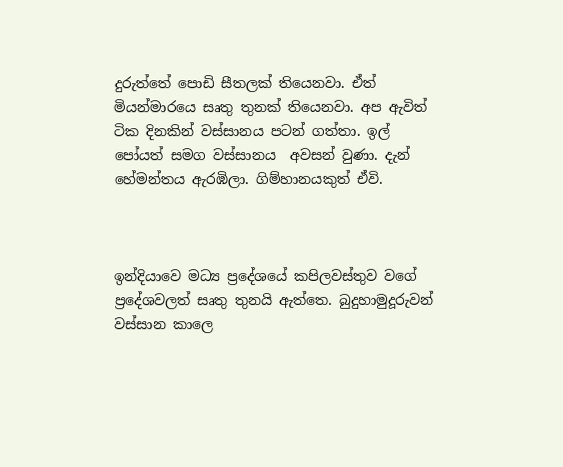දුරුත්තේ පොඩි සීතලක් තියෙනවා. ඒත් මියන්මාරයෙ සෘතු තුනක් තියෙනවා. අප ඇවිත් ටික දිනකින් වස්සානය පටන් ගත්තා. ඉල් පෝයත් සමග වස්සානය  අවසන් වුණා. දැන් හේමන්තය ඇරඹිලා. ගිම්හානයකුත් ඒවි.



ඉන්දියාවෙ මධ්‍ය ප්‍රදේශයේ කපිලවස්තුව වගේ ප්‍රදේශවලත් සෘතු තුනයි ඇත්තෙ. බුදුහාමුදූරුවන් වස්සාන කාලෙ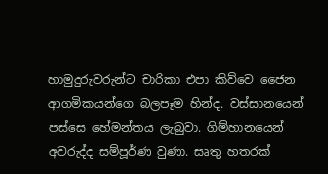හාමුදුරුවරුන්ට චාරිකා එපා කිව්වෙ ජෛන ආගමිකයන්ගෙ බලපෑම හින්ද. වස්සානයෙන් පස්සෙ හේමන්තය ලැබුවා. ගිම්හානයෙන්  අවරුද්ද සම්පූර්ණ වුණා. සෘතු හතරක්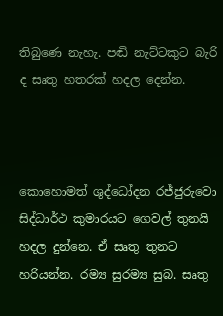තිබුණෙ නැහැ. පඬි නැට්ටකුට බැරි ද සෘතු හතරක් හදල දෙන්න.



කොහොමත් ශුද්ධෝදන රජ්ජුරුවො සිද්ධාර්ථ කුමාරයට ගෙවල් තුනයි හදල දුන්නෙ. ඒ සෘතු තුනට හරියන්න. රම්‍ය සුරම්‍ය සුබ. සෘතු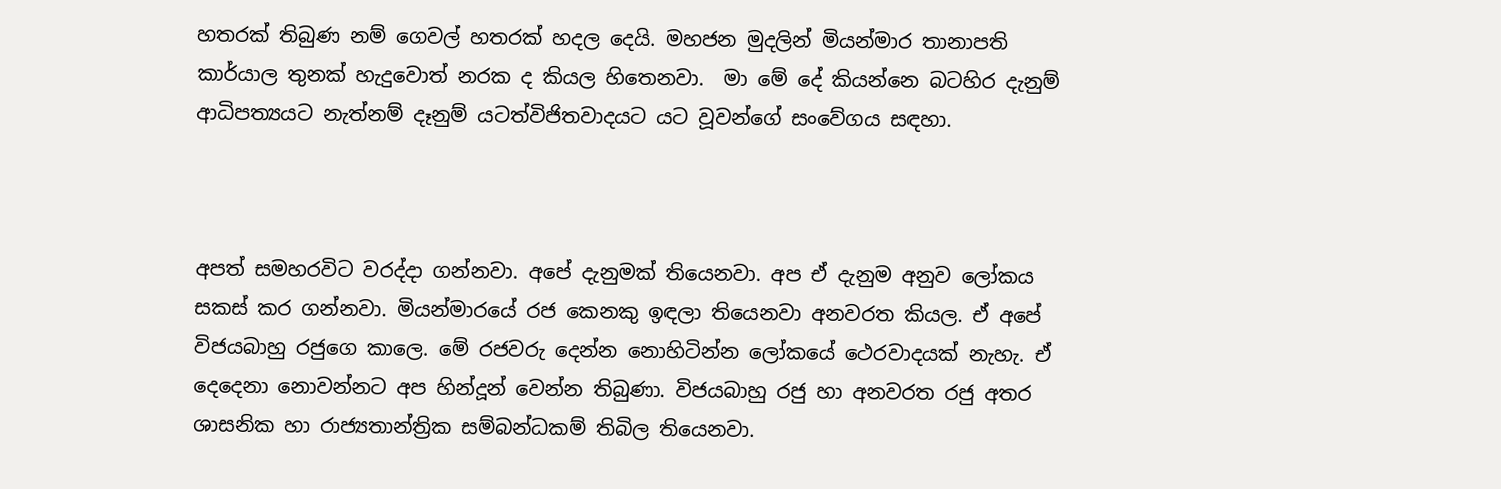හතරක් තිබුණ නම් ගෙවල් හතරක් හදල දෙයි. මහජන මුදලින් මියන්මාර තානාපති කාර්යාල තුනක් හැදුවොත් නරක ද කියල හිතෙනවා.  මා මේ දේ කියන්නෙ බටහිර දැනුම් ආධිපත්‍යයට නැත්නම් දෑනුම් යටත්විජිතවාදයට යට වූවන්ගේ සංවේගය සඳහා.



අපත් සමහරවිට වරද්දා ගන්නවා. අපේ දැනුමක් තියෙනවා. අප ඒ දැනුම අනුව ලෝකය සකස් කර ගන්නවා. මියන්මාරයේ රජ කෙනකු ඉඳලා තියෙනවා අනවරත කියල. ඒ අපේ විජයබාහු රජුගෙ කාලෙ. මේ රජවරු දෙන්න නොහිටින්න ලෝකයේ ථෙරවාදයක් නැහැ. ඒ දෙදෙනා නොවන්නට අප හින්දූන් වෙන්න තිබුණා. විජයබාහු රජු හා අනවරත රජු අතර ශාසනික හා රාජ්‍යතාන්ත්‍රික සම්බන්ධකම් තිබිල තියෙනවා.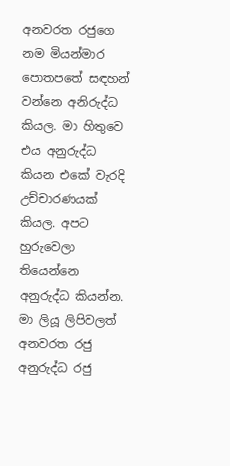අනවරත රජුගෙ නම මියන්මාර පොතපතේ සඳහන් වන්නෙ අනිරුද්ධ කියල. මා හිතුවෙ එය අනුරුද්ධ කියන එකේ වැරදි උච්චාරණයක් කියල. අපට හුරුවෙලා තියෙන්නෙ අනුරුද්ධ කියන්න. මා ලියූ ලිපිවලත් අනවරත රජු අනුරුද්ධ රජු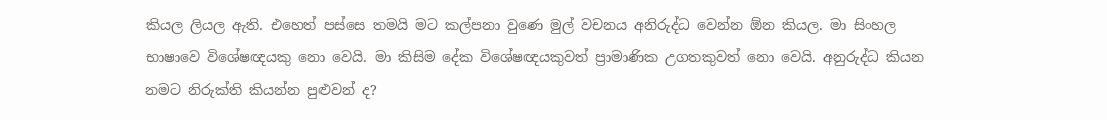කියල ලියල ඇති. එහෙත් පස්සෙ තමයි මට කල්පනා වුණෙ මුල් වචනය අනිරුද්ධ වෙන්න ඕන කියල. මා සිංහල භාෂාවෙ විශේෂඥයකු නො වෙයි. මා කිසිම දේක විශේෂඥයකුවත් ප්‍රාමාණික උගතකුවත් නො වෙයි. අනුරුද්ධ කියන නමට නිරුක්ති කියන්න පුළුවන් ද?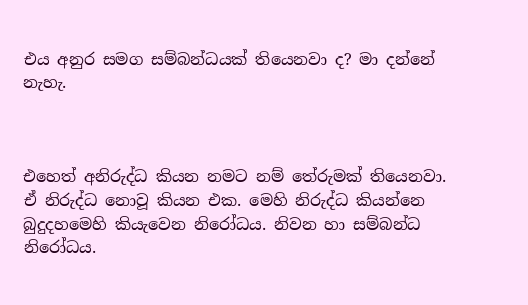එය අනුර සමග සම්බන්ධයක් තියෙනවා ද? මා දන්නේ නැහැ.



එහෙත් අනිරුද්ධ කියන නමට නම් තේරුමක් තියෙනවා. ඒ නිරුද්ධ නොවූ කියන එක. මෙහි නිරුද්ධ කියන්නෙ බුදුදහමෙහි කියැවෙන නිරෝධය. නිවන හා සම්බන්ධ නිරෝධය.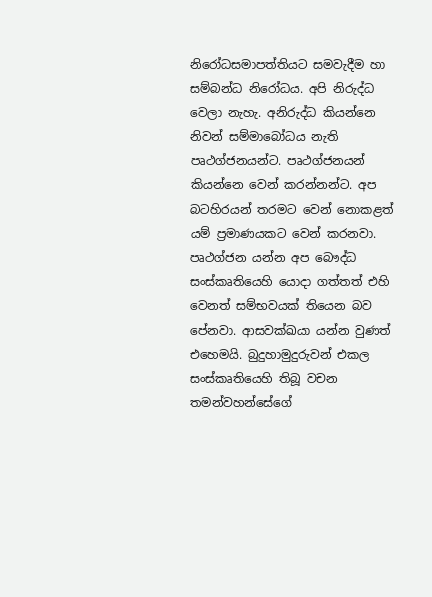නිරෝධසමාපත්තියට සමවැදීම හා සම්බන්ධ නිරෝධය. අපි නිරුද්ධ වෙලා නැහැ. අනිරුද්ධ කියන්නෙ නිවන් සම්මාබෝධය නැති පෘථග්ජනයන්ට. පෘථග්ජනයන් කියන්නෙ වෙන් කරන්නන්ට. අප බටහිරයන් තරමට වෙන් නොකළත් යම් ප්‍රමාණයකට වෙන් කරනවා. පෘථග්ජන යන්න අප බෞද්ධ සංස්කෘතියෙහි යොදා ගත්තත් එහි වෙනත් සම්භවයක් තියෙන බව පේනවා. ආසවක්ඛයා යන්න වුණත් එහෙමයි. බුදුහාමුදුරුවන් එකල සංස්කෘතියෙහි තිබූ වචන තමන්වහන්සේගේ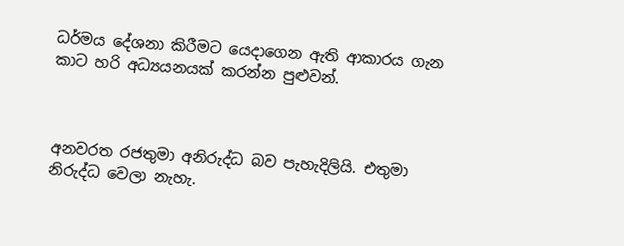ධර්මය දේශනා කිරීමට යෙදාගෙන ඇති ආකාරය ගැන කාට හරි අධ්‍යයනයක් කරන්න පුළුවන්.



අනවරත රජතුමා අනිරුද්ධ බව පැහැදිලියි. එතුමා නිරුද්ධ වෙලා නැහැ.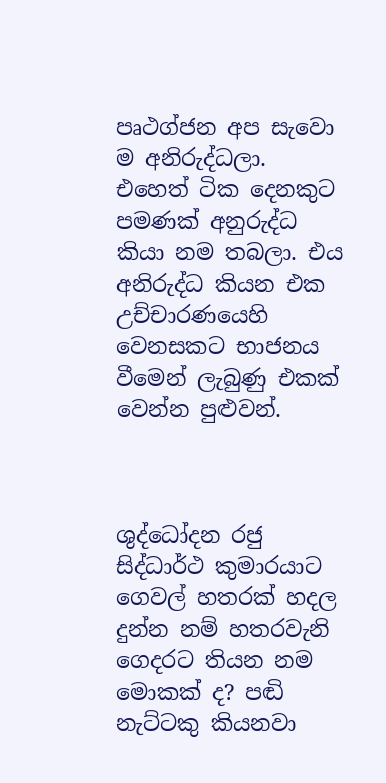පෘථග්ජන අප සැවො ම අනිරුද්ධලා. එහෙත් ටික දෙනකුට පමණක් අනුරුද්ධ කියා නම තබලා. එය අනිරුද්ධ කියන එක උච්චාරණයෙහි වෙනසකට භාජනය වීමෙන් ලැබුණු එකක් වෙන්න පුළුවන්.



ශුද්ධෝදන රජු සිද්ධාර්ථ කුමාරයාට ගෙවල් හතරක් හදල දුන්න නම් හතරවැනි ගෙදරට තියන නම මොකක් ද? පඬි නැට්ටකු කියනවා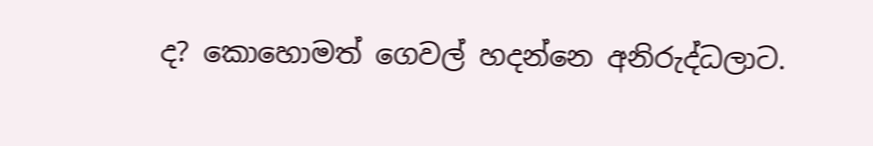ද? කොහොමත් ගෙවල් හදන්නෙ අනිරුද්ධලාට.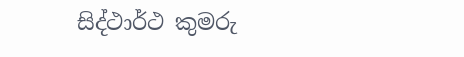සිද්ථාර්ථ කුමරු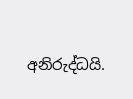අනිරුද්ධයි.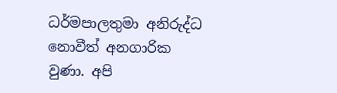ධර්මපාලතුමා අනිරුද්ධ නොවීත් අනගාරික වුණා. අපි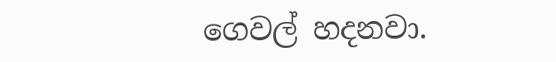ගෙවල් හදනවා.